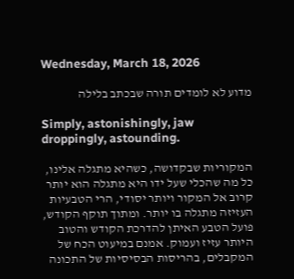Wednesday, March 18, 2026

מדוע לא לומדים תורה שבכתב בלילה

Simply, astonishingly, jaw droppingly, astounding.

המקוריות שבקדושה, כשהיא מתגלה אלינו, כל מה שהכלי שעל ידו היא מתגלה הוא יותר קרוב אל המקור ויותר יסודי, הרי הטבעיות העזיזה מתגלה בו יותר. ומתוך תוקף הקודש, פועל הטבע האיתן להדרכת הקודש והטוב היותר עזיז ועמוק. אמנם במיעוט הכח של המקבלים, בהריסות הבסיסיות של התכונה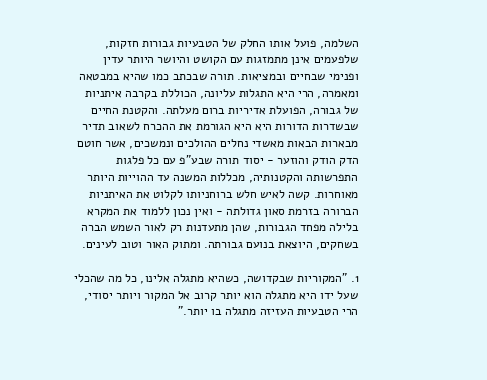השלמה, פועל אותו החלק של הטבעיות גבורות חזקות, שלפעמים אינן מתמזגות עם הקושט והיושר היותר עדין ופנימי שבחיים ובמציאות. תורה שבכתב כמו שהיא במבטאה ומאמרה, הרי היא התגלות עליונה, הכוללת בקרבה איתניות של גבורה, הפועלת אדיריות ברום מעלתה. והקטנת החיים שבשדרות הדורות היא היא הגורמת את ההכרח לשאוב תדיר מבארות הבאות מאשדי נחלים ההולכים ונמשכים, אשר חוטם הדק הודק והוזער - יסוד תורה שבע"פ עם כל פלגות התפרשותה והקטנותיה, מכללות המשנה עד ההוייות היותר מאוחרות. קשה לאיש חלש ברוחניותו לקלוט את האיתניות הברורה בזרמת סאון גדולתה - ואין נכון ללמוד את המקרא בלילה מפחד הגבורות, שהן מתעדנות רק לאור השמש הברה בשחקים, היוצאת בנועם גבורתה. ומתוק האור וטוב לעינים.

1. "המקוריות שבקדושה, כשהיא מתגלה אלינו, כל מה שהכלי שעל ידו היא מתגלה הוא יותר קרוב אל המקור ויותר יסודי, הרי הטבעיות העזיזה מתגלה בו יותר."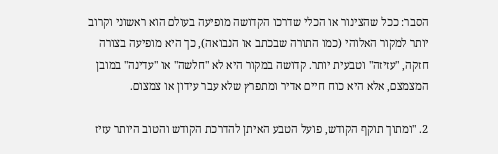הסבר: ככל שהצינור או הכלי שדרכו הקדושה מופיעה בעולם הוא ראשוני וקרוב יותר למקור האלוהי (כמו התורה שבכתב או הנבואה), כך היא מופיעה בצורה חזקה, "עזיזה" וטבעית יותר. קדושה במקור היא לא "חלשה" או "עדינה" במובן המצמצם, אלא היא כוח חיים אדיר ומתפרץ שלא עבר עידון או צמצום.

2. "ומתוך תוקף הקודש, פועל הטבע האיתן להדרכת הקודש והטוב היותר עזיז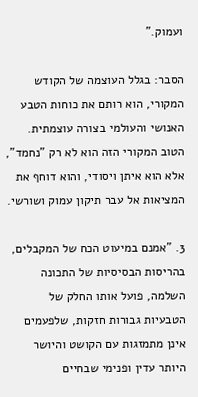ועמוק."

הסבר: בגלל העוצמה של הקודש המקורי, הוא רותם את כוחות הטבע האנושי והעולמי בצורה עוצמתית. הטוב המקורי הזה הוא לא רק "נחמד", אלא הוא איתן ויסודי, והוא דוחף את המציאות אל עבר תיקון עמוק ושורשי.

3. "אמנם במיעוט הכח של המקבלים, בהריסות הבסיסיות של התכונה השלמה, פועל אותו החלק של הטבעיות גבורות חזקות, שלפעמים אינן מתמזגות עם הקושט והיושר היותר עדין ופנימי שבחיים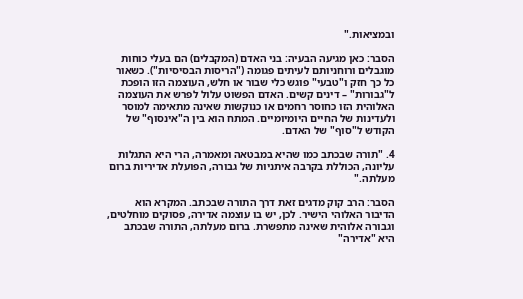ובמציאות."

הסבר: כאן מגיעה הבעיה: בני האדם (המקבלים) הם בעלי כוחות מוגבלים ורוחניותם לעיתים פגומה ("הריסות הבסיסיות"). כשאור כל כך חזק ו"טבעי" פוגש כלי שבור או חלש, העוצמה הזו הופכת ל"גבורות" – דינים קשים. האדם הפשוט עלול לפרש את העוצמה האלוהית הזו כחוסר רחמים או כנוקשות שאינה מתאימה למוסר ולעדינות של החיים היומיומיים. המתח הוא בין ה"אינסוף" של הקודש ל"סוף" של האדם.

4. "תורה שבכתב כמו שהיא במבטאה ומאמרה, הרי היא התגלות עליונה, הכוללת בקרבה איתניות של גבורה, הפועלת אדיריות ברום מעלתה."

הסבר: הרב קוק מדגים זאת דרך התורה שבכתב. המקרא הוא הדיבור האלוהי הישיר. לכן, יש בו עוצמה אדירה, פסוקים מוחלטים, וגבורה אלוהית שאינה מתפשרת. ברום מעלתה, התורה שבכתב היא "אדירה"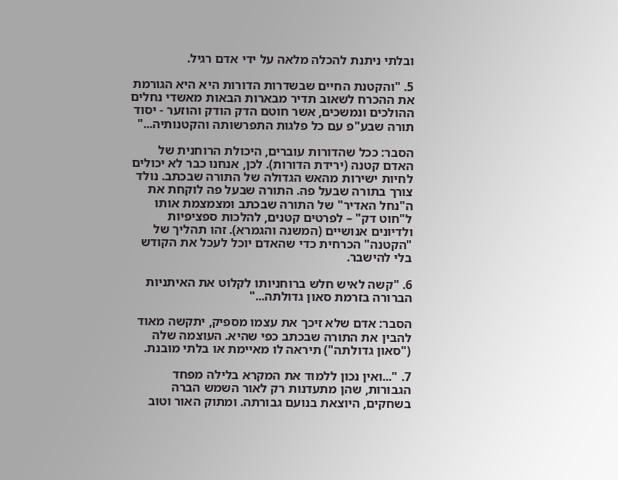ובלתי ניתנת להכלה מלאה על ידי אדם רגיל.

5. "והקטנת החיים שבשדרות הדורות היא היא הגורמת את ההכרח לשאוב תדיר מבארות הבאות מאשדי נחלים ההולכים ונמשכים, אשר חוטם הדק הודק והוזער - יסוד תורה שבע"פ עם כל פלגות התפרשותה והקטנותיה..."

הסבר: ככל שהדורות עוברים, היכולת הרוחנית של האדם קטנה (ירידת הדורות). לכן, אנחנו כבר לא יכולים לחיות ישירות מהאש הגדולה של התורה שבכתב. נולד צורך בתורה שבעל פה. התורה שבעל פה לוקחת את ה"נחל האדיר" של התורה שבכתב ומצמצמת אותו ל"חוט דק" – לפרטים קטנים, להלכות ספציפיות ולדיונים אנושיים (המשנה והגמרא). זהו תהליך של "הקטנה" הכרחית כדי שהאדם יוכל לעכל את הקודש בלי להישבר.

6. "קשה לאיש חלש ברוחניותו לקלוט את האיתניות הברורה בזרמת סאון גדולתה..."

הסבר: אדם שלא זיכך את עצמו מספיק, יתקשה מאוד להבין את התורה שבכתב כפי שהיא. העוצמה שלה ("סאון גדולתה") תיראה לו מאיימת או בלתי מובנת.

7. "...ואין נכון ללמוד את המקרא בלילה מפחד הגבורות, שהן מתעדנות רק לאור השמש הברה בשחקים, היוצאת בנועם גבורתה. ומתוק האור וטוב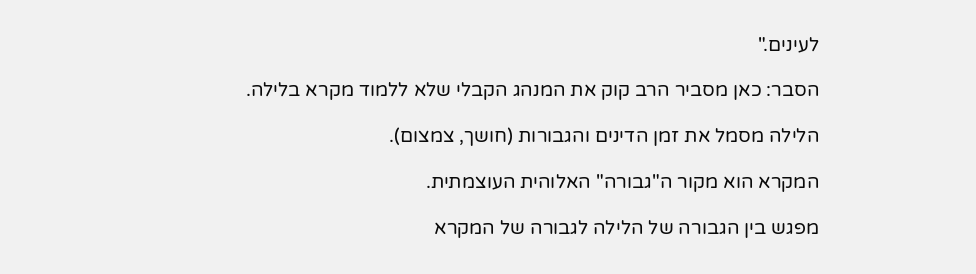לעינים."

הסבר: כאן מסביר הרב קוק את המנהג הקבלי שלא ללמוד מקרא בלילה.

הלילה מסמל את זמן הדינים והגבורות (חושך, צמצום).

המקרא הוא מקור ה"גבורה" האלוהית העוצמתית.

מפגש בין הגבורה של הלילה לגבורה של המקרא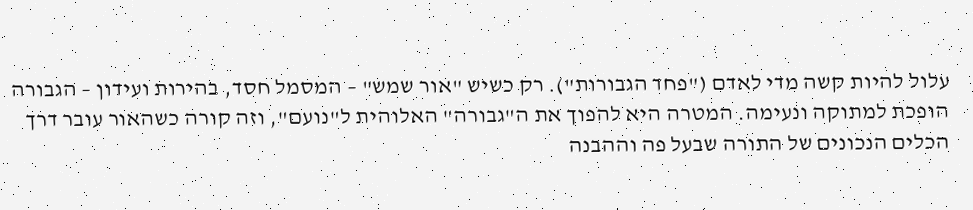עלול להיות קשה מדי לאדם ("פחד הגבורות"). רק כשיש "אור שמש" – המסמל חסד, בהירות ועידון – הגבורה הופכת למתוקה ונעימה. המטרה היא להפוך את ה"גבורה" האלוהית ל"נועם", וזה קורה כשהאור עובר דרך הכלים הנכונים של התורה שבעל פה וההבנה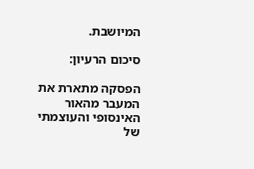המיושבת.

סיכום הרעיון:

הפסקה מתארת את המעבר מהאור האינסופי והעוצמתי של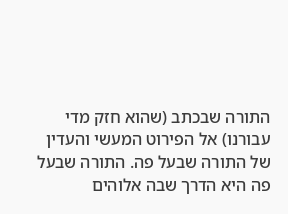התורה שבכתב (שהוא חזק מדי עבורנו) אל הפירוט המעשי והעדין של התורה שבעל פה. התורה שבעל פה היא הדרך שבה אלוהים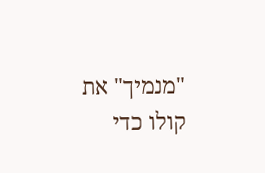"מנמיך" את קולו כדי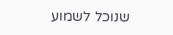שנוכל לשמוע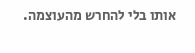אותו בלי להחרש מהעוצמה.